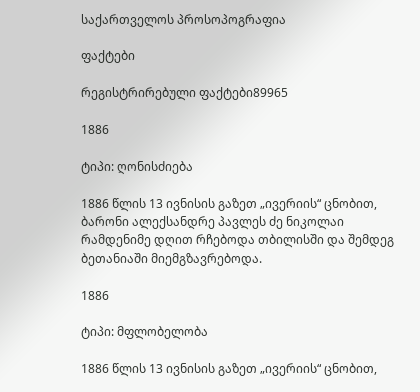საქართველოს პროსოპოგრაფია

ფაქტები

რეგისტრირებული ფაქტები89965

1886

ტიპი: ღონისძიება

1886 წლის 13 ივნისის გაზეთ „ივერიის“ ცნობით, ბარონი ალექსანდრე პავლეს ძე ნიკოლაი რამდენიმე დღით რჩებოდა თბილისში და შემდეგ ბეთანიაში მიემგზავრებოდა.

1886

ტიპი: მფლობელობა

1886 წლის 13 ივნისის გაზეთ „ივერიის“ ცნობით,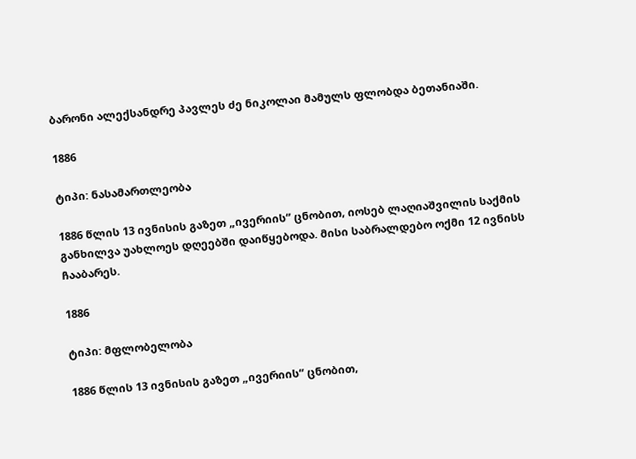ბარონი ალექსანდრე პავლეს ძე ნიკოლაი მამულს ფლობდა ბეთანიაში.

1886

ტიპი: ნასამართლეობა

1886 წლის 13 ივნისის გაზეთ „ივერიის“ ცნობით, იოსებ ლაღიაშვილის საქმის განხილვა უახლოეს დღეებში დაიწყებოდა. მისი საბრალდებო ოქმი 12 ივნისს ჩააბარეს.

1886

ტიპი: მფლობელობა

1886 წლის 13 ივნისის გაზეთ „ივერიის“ ცნობით,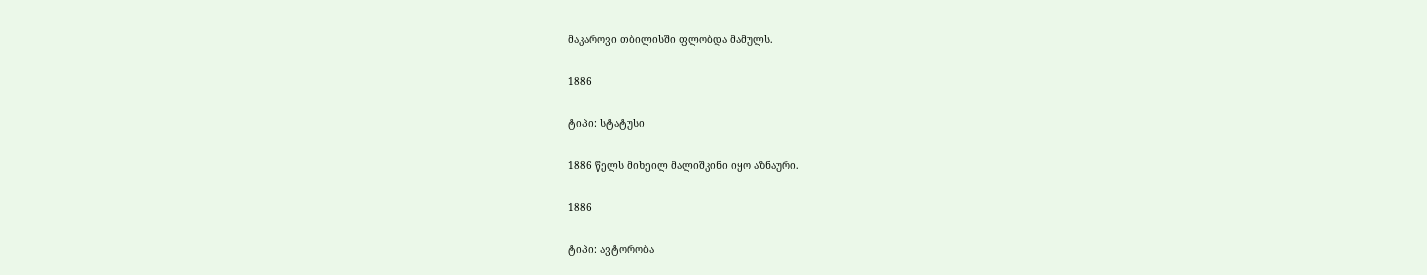მაკაროვი თბილისში ფლობდა მამულს.

1886

ტიპი: სტატუსი

1886 წელს მიხეილ მალიშკინი იყო აზნაური.

1886

ტიპი: ავტორობა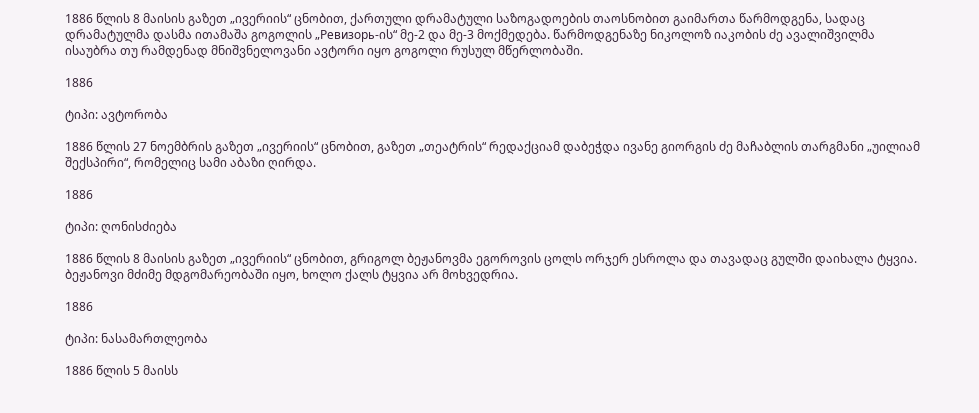1886 წლის 8 მაისის გაზეთ „ივერიის“ ცნობით, ქართული დრამატული საზოგადოების თაოსნობით გაიმართა წარმოდგენა, სადაც დრამატულმა დასმა ითამაშა გოგოლის „Ревизорь-ის“ მე-2 და მე-3 მოქმედება. წარმოდგენაზე ნიკოლოზ იაკობის ძე ავალიშვილმა ისაუბრა თუ რამდენად მნიშვნელოვანი ავტორი იყო გოგოლი რუსულ მწერლობაში.

1886

ტიპი: ავტორობა

1886 წლის 27 ნოემბრის გაზეთ „ივერიის“ ცნობით, გაზეთ „თეატრის“ რედაქციამ დაბეჭდა ივანე გიორგის ძე მაჩაბლის თარგმანი „უილიამ შექსპირი“, რომელიც სამი აბაზი ღირდა.

1886

ტიპი: ღონისძიება

1886 წლის 8 მაისის გაზეთ „ივერიის“ ცნობით, გრიგოლ ბეჟანოვმა ეგოროვის ცოლს ორჯერ ესროლა და თავადაც გულში დაიხალა ტყვია. ბეჟანოვი მძიმე მდგომარეობაში იყო, ხოლო ქალს ტყვია არ მოხვედრია.

1886

ტიპი: ნასამართლეობა

1886 წლის 5 მაისს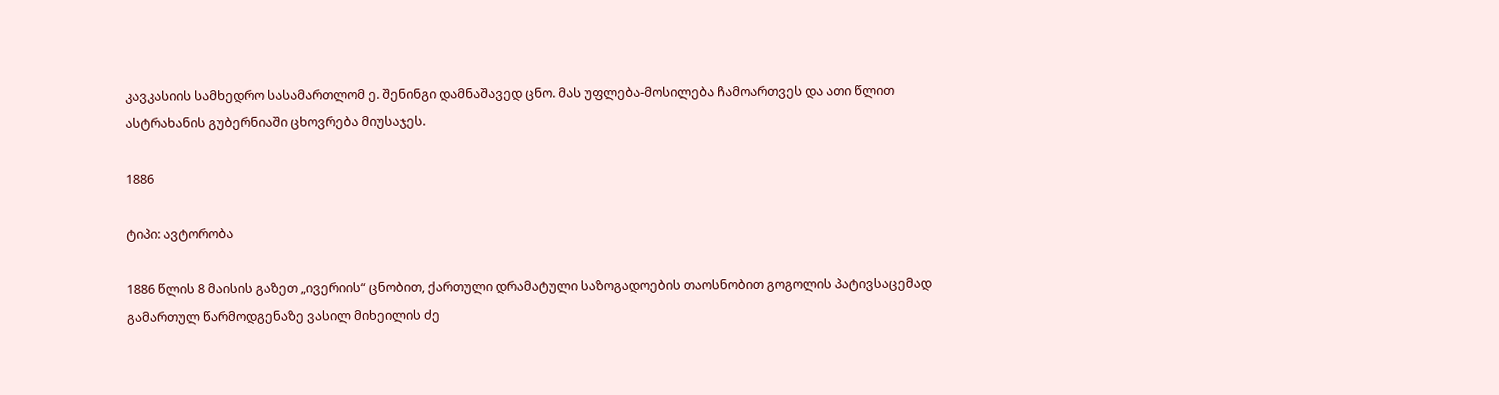კავკასიის სამხედრო სასამართლომ ე. შენინგი დამნაშავედ ცნო. მას უფლება-მოსილება ჩამოართვეს და ათი წლით ასტრახანის გუბერნიაში ცხოვრება მიუსაჯეს.

1886

ტიპი: ავტორობა

1886 წლის 8 მაისის გაზეთ „ივერიის“ ცნობით, ქართული დრამატული საზოგადოების თაოსნობით გოგოლის პატივსაცემად გამართულ წარმოდგენაზე ვასილ მიხეილის ძე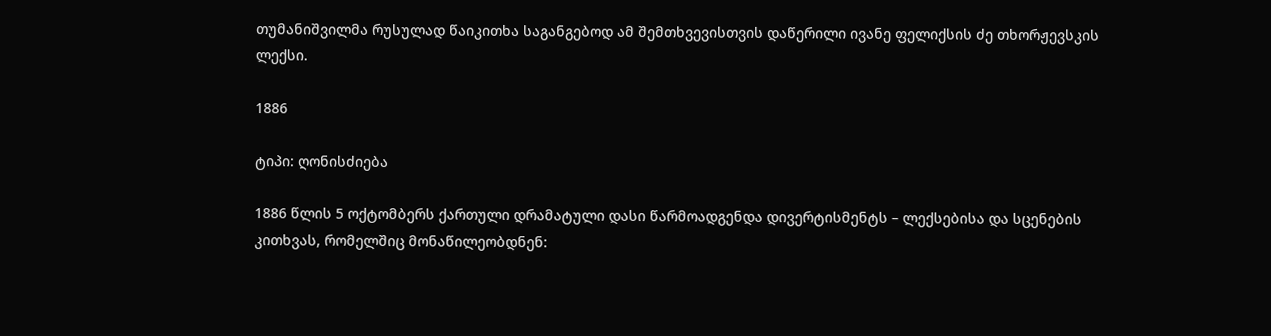თუმანიშვილმა რუსულად წაიკითხა საგანგებოდ ამ შემთხვევისთვის დაწერილი ივანე ფელიქსის ძე თხორჟევსკის ლექსი.

1886

ტიპი: ღონისძიება

1886 წლის 5 ოქტომბერს ქართული დრამატული დასი წარმოადგენდა დივერტისმენტს – ლექსებისა და სცენების კითხვას, რომელშიც მონაწილეობდნენ: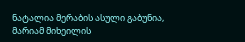ნატალია მერაბის ასული გაბუნია, მარიამ მიხეილის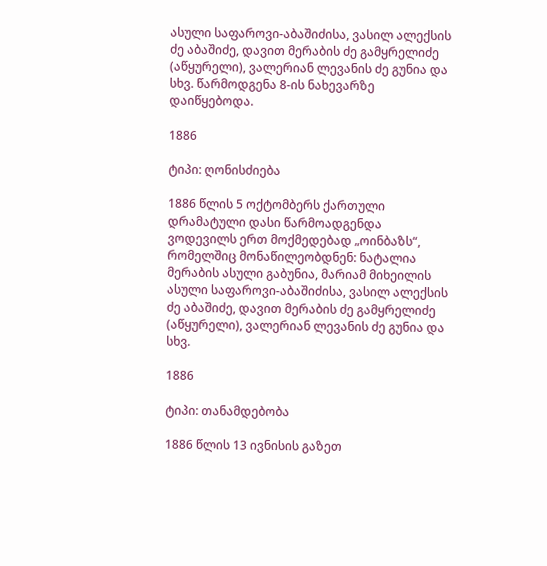ასული საფაროვი-აბაშიძისა, ვასილ ალექსის ძე აბაშიძე, დავით მერაბის ძე გამყრელიძე (აწყურელი), ვალერიან ლევანის ძე გუნია და სხვ. წარმოდგენა 8-ის ნახევარზე დაიწყებოდა.

1886

ტიპი: ღონისძიება

1886 წლის 5 ოქტომბერს ქართული დრამატული დასი წარმოადგენდა ვოდევილს ერთ მოქმედებად „ოინბაზს“, რომელშიც მონაწილეობდნენ: ნატალია მერაბის ასული გაბუნია, მარიამ მიხეილის ასული საფაროვი-აბაშიძისა, ვასილ ალექსის ძე აბაშიძე, დავით მერაბის ძე გამყრელიძე (აწყურელი), ვალერიან ლევანის ძე გუნია და სხვ.

1886

ტიპი: თანამდებობა

1886 წლის 13 ივნისის გაზეთ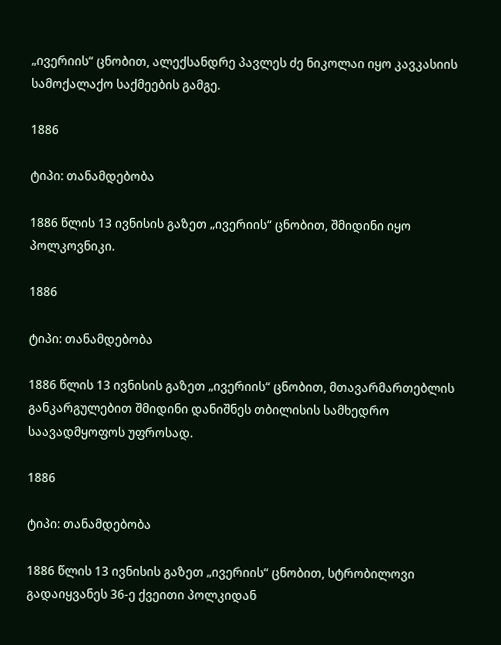„ივერიის“ ცნობით, ალექსანდრე პავლეს ძე ნიკოლაი იყო კავკასიის სამოქალაქო საქმეების გამგე.

1886

ტიპი: თანამდებობა

1886 წლის 13 ივნისის გაზეთ „ივერიის“ ცნობით, შმიდინი იყო პოლკოვნიკი.

1886

ტიპი: თანამდებობა

1886 წლის 13 ივნისის გაზეთ „ივერიის“ ცნობით, მთავარმართებლის განკარგულებით შმიდინი დანიშნეს თბილისის სამხედრო საავადმყოფოს უფროსად.

1886

ტიპი: თანამდებობა

1886 წლის 13 ივნისის გაზეთ „ივერიის“ ცნობით, სტრობილოვი გადაიყვანეს 36-ე ქვეითი პოლკიდან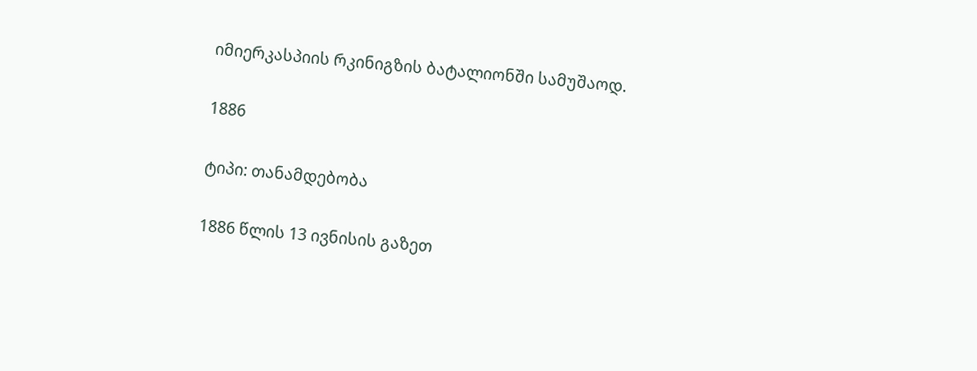იმიერკასპიის რკინიგზის ბატალიონში სამუშაოდ.

1886

ტიპი: თანამდებობა

1886 წლის 13 ივნისის გაზეთ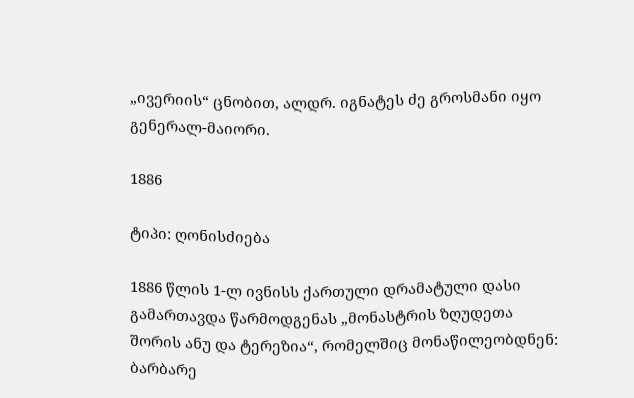„ივერიის“ ცნობით, ალდრ. იგნატეს ძე გროსმანი იყო გენერალ-მაიორი.

1886

ტიპი: ღონისძიება

1886 წლის 1-ლ ივნისს ქართული დრამატული დასი გამართავდა წარმოდგენას „მონასტრის ზღუდეთა შორის ანუ და ტერეზია“, რომელშიც მონაწილეობდნენ: ბარბარე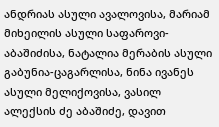ანდრიას ასული ავალოვისა, მარიამ მიხეილის ასული საფაროვი-აბაშიძისა, ნატალია მერაბის ასული გაბუნია-ცაგარლისა, ნინა ივანეს ასული მელიქოვისა, ვასილ ალექსის ძე აბაშიძე, დავით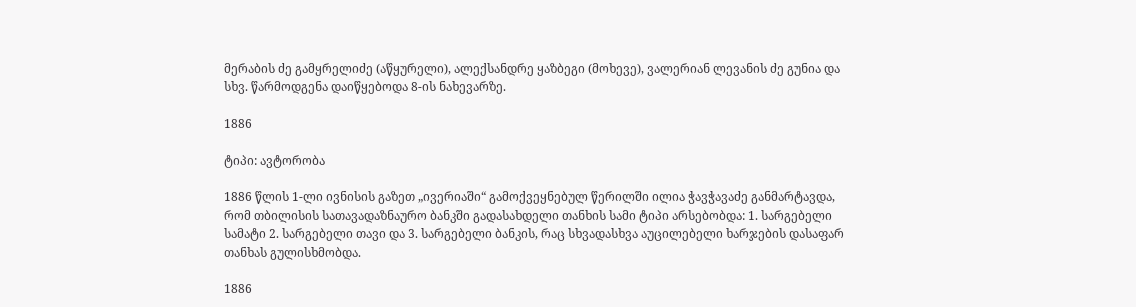მერაბის ძე გამყრელიძე (აწყურელი), ალექსანდრე ყაზბეგი (მოხევე), ვალერიან ლევანის ძე გუნია და სხვ. წარმოდგენა დაიწყებოდა 8-ის ნახევარზე.

1886

ტიპი: ავტორობა

1886 წლის 1-ლი ივნისის გაზეთ „ივერიაში“ გამოქვეყნებულ წერილში ილია ჭავჭავაძე განმარტავდა, რომ თბილისის სათავადაზნაურო ბანკში გადასახდელი თანხის სამი ტიპი არსებობდა: 1. სარგებელი სამატი 2. სარგებელი თავი და 3. სარგებელი ბანკის, რაც სხვადასხვა აუცილებელი ხარჯების დასაფარ თანხას გულისხმობდა.

1886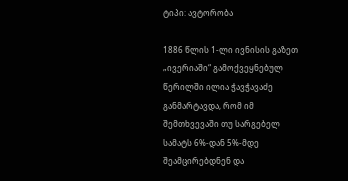ტიპი: ავტორობა

1886 წლის 1-ლი ივნისის გაზეთ „ივერიაში“ გამოქვეყნებულ წერილში ილია ჭავჭავაძე განმარტავდა, რომ იმ შემთხვევაში თუ სარგებელ სამატს 6%-დან 5%-მდე შეამცირებდნენ და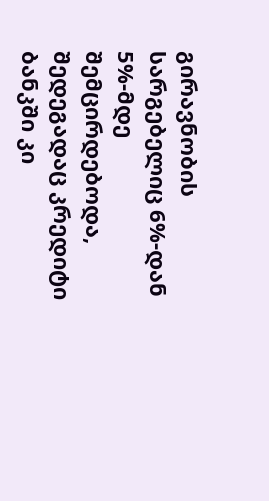გირავნობის სარგებელიც 6%-დან 5%-მდე შემცირდებოდა, შედეგადაც კრედიტი ბანკში კი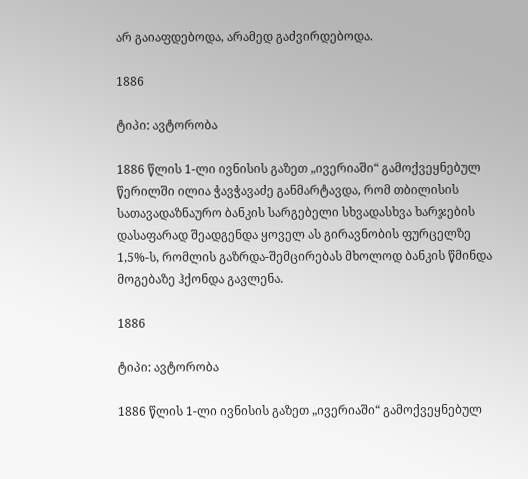არ გაიაფდებოდა, არამედ გაძვირდებოდა.

1886

ტიპი: ავტორობა

1886 წლის 1-ლი ივნისის გაზეთ „ივერიაში“ გამოქვეყნებულ წერილში ილია ჭავჭავაძე განმარტავდა, რომ თბილისის სათავადაზნაურო ბანკის სარგებელი სხვადასხვა ხარჯების დასაფარად შეადგენდა ყოველ ას გირავნობის ფურცელზე 1,5%-ს, რომლის გაზრდა-შემცირებას მხოლოდ ბანკის წმინდა მოგებაზე ჰქონდა გავლენა.

1886

ტიპი: ავტორობა

1886 წლის 1-ლი ივნისის გაზეთ „ივერიაში“ გამოქვეყნებულ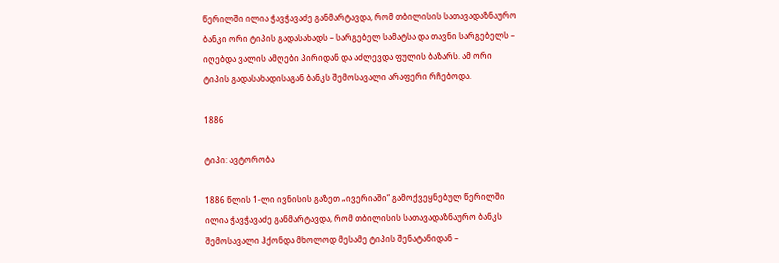წერილში ილია ჭავჭავაძე განმარტავდა, რომ თბილისის სათავადაზნაურო ბანკი ორი ტიპის გადასახადს – სარგებელ სამატსა და თავნი სარგებელს – იღებდა ვალის ამღები პირიდან და აძლევდა ფულის ბაზარს. ამ ორი ტიპის გადასახადისაგან ბანკს შემოსავალი არაფერი რჩებოდა.

1886

ტიპი: ავტორობა

1886 წლის 1-ლი ივნისის გაზეთ „ივერიაში“ გამოქვეყნებულ წერილში ილია ჭავჭავაძე განმარტავდა, რომ თბილისის სათავადაზნაურო ბანკს შემოსავალი ჰქონდა მხოლოდ მესამე ტიპის შენატანიდან –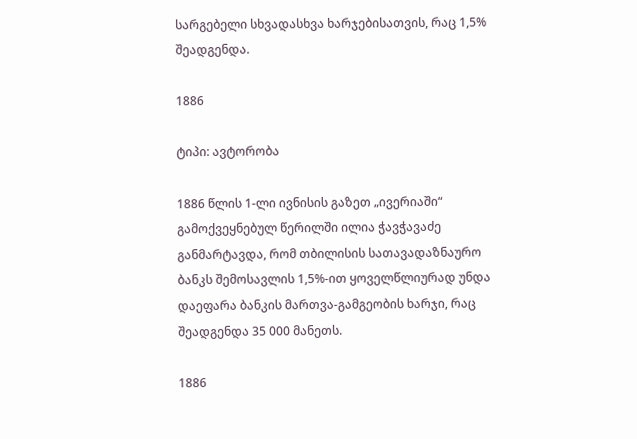სარგებელი სხვადასხვა ხარჯებისათვის, რაც 1,5% შეადგენდა.

1886

ტიპი: ავტორობა

1886 წლის 1-ლი ივნისის გაზეთ „ივერიაში“ გამოქვეყნებულ წერილში ილია ჭავჭავაძე განმარტავდა, რომ თბილისის სათავადაზნაურო ბანკს შემოსავლის 1,5%-ით ყოველწლიურად უნდა დაეფარა ბანკის მართვა-გამგეობის ხარჯი, რაც შეადგენდა 35 000 მანეთს.

1886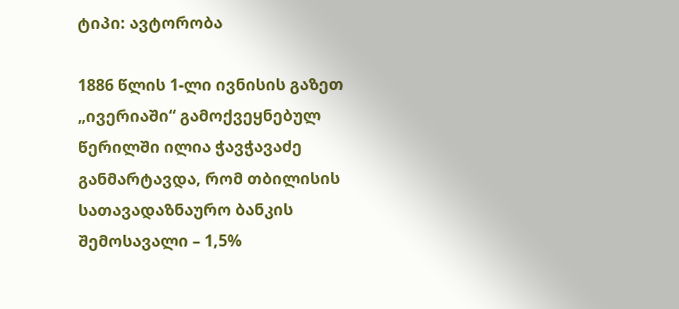ტიპი: ავტორობა

1886 წლის 1-ლი ივნისის გაზეთ „ივერიაში“ გამოქვეყნებულ წერილში ილია ჭავჭავაძე განმარტავდა, რომ თბილისის სათავადაზნაურო ბანკის შემოსავალი – 1,5%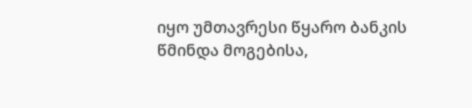იყო უმთავრესი წყარო ბანკის წმინდა მოგებისა,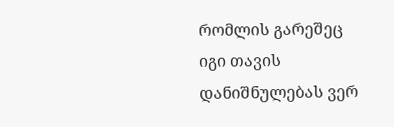რომლის გარეშეც იგი თავის დანიშნულებას ვერ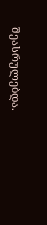შეასრულებდა.